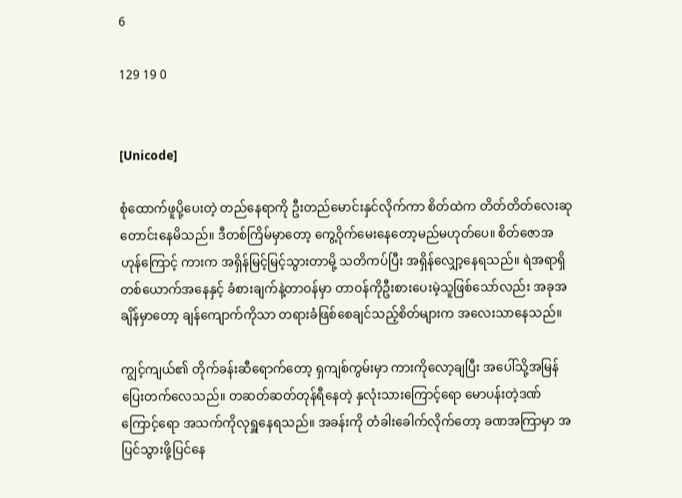6

129 19 0


[Unicode]

စုံထောက်ဖူပို့ပေးတဲ့ တည်နေရာကို ဦးတည်မောင်းနှင်လိုက်ကာ စိတ်ထဲက တိတ်တိတ်လေးဆုတောင်းနေမိသည်။ ဒီတစ်ကြိမ်မှာတော့ ကွေ့ဝိုက်မေးနေတော့မည်မဟုတ်ပေ။ စိတ်ဇောအဟုန်ကြောင့် ကားက အရှိန်မြင့်မြင့်သွားတာမို့ သတိကပ်ပြီး အရှိန်လျှော့နေရသည်။ ရဲအရာရှိတစ်ယောက်အနေနှင့် ခံစားချက်နဲ့တာဝန်မှာ တာဝန်ကိုဦးစားပေးမဲ့သူဖြစ်သော်လည်း အခုအချိန်မှာတော့ ချန်ကျောက်ကိုသာ တရားခံဖြစ်စေချင်သည့်စိတ်များက အလေးသာနေသည်။

ကျွင့်ကျယ်၏ တိုက်ခန်းဆီရောက်တော့ ရှကျစ်ကွမ်းမှာ ကားကိုလော့ချပြီး အပေါ်သို့အမြန်ပြေးတက်လေသည်။ တဆတ်ဆတ်တုန်ရီနေတဲ့ နှလုံးသားကြောင့်ရော မောပန်းတဲ့ဒဏ်ကြောင့်ရော အသက်ကိုလုရှူနေရသည်။ အခန်းကို တံခါးခေါက်လိုက်တော့ ခဏအကြာမှာ အပြင်သွားဖို့ပြင်နေ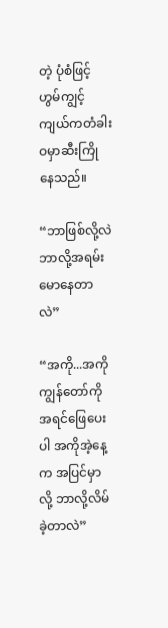တဲ့ ပုံစံဖြင့် ဟွမ်ကျွင့်ကျယ်ကတံခါးဝမှာဆီးကြိုနေသည်။

“ဘာဖြစ်လို့လဲ ဘာလို့အရမ်းမောနေတာလဲ”

“အကို...အကို ကျွန်တော်ကိုအရင်ဖြေပေးပါ အကိုအဲ့နေ့က အပြင်မှာလို့ ဘာလို့လိမ်ခဲ့တာလဲ”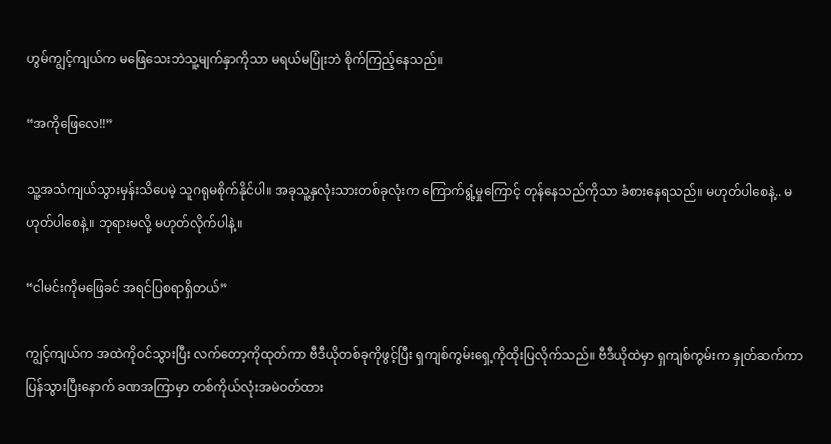ဟွမ်ကျွင့်ကျယ်က မဖြေသေးဘဲသူ့မျက်နှာကိုသာ မရယ်မပြုံးဘဲ စိုက်ကြည့်နေသည်။

“အကိုဖြေလေ!!”

သူ့အသံကျယ်သွားမှန်းသိပေမဲ့ သူဂရုမစိုက်နိုင်ပါ။ အခုသူ့နှလုံးသားတစ်ခုလုံးက ကြောက်ရွံ့မှုကြောင့် တုန်နေသည်ကိုသာ ခံစားနေရသည်။ မဟုတ်ပါစေနဲ့.. မဟုတ်ပါစေနဲ့။ ဘုရားမလို့ မဟုတ်လိုက်ပါနဲ့။

“ငါမင်းကိုမဖြေခင် အရင်ပြစရာရှိတယ်”

ကျွင့်ကျယ်က အထဲကိုဝင်သွားပြီး လက်တော့ကိုထုတ်ကာ ဗီဒီယိုတစ်ခုကိုဖွင့်ပြီး ရှကျစ်ကွမ်းရှေ့ကိုထိုးပြလိုက်သည်။ ဗီဒီယိုထဲမှာ ရှကျစ်ကွမ်းက နှုတ်ဆက်ကာပြန်သွားပြီးနောက် ခဏအကြာမှာ တစ်ကိုယ်လုံးအမဲဝတ်ထား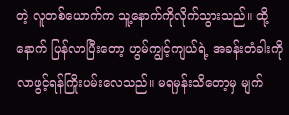တဲ့ လူတစ်ယောက်က သူ့နောက်ကိုလိုက်သွားသည်။ ထို့နောက် ပြန်လာပြီးတော့ ဟွမ်ကျွင့်ကျယ်ရဲ့ အခန်းတံခါးကို လာဖွင့်ရန်ကြိုးပမ်းလေသည်။ မရမှန်းသိတော့မှ မျက်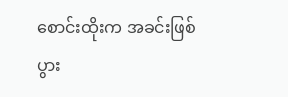စောင်းထိုးက အခင်းဖြစ်ပွား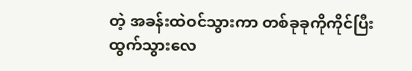တဲ့ အခန်းထဲဝင်သွားကာ တစ်ခုခုကိုကိုင်ပြီး ထွက်သွားလေ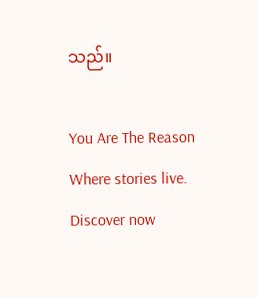သည်။

You Are The Reason Where stories live. Discover now